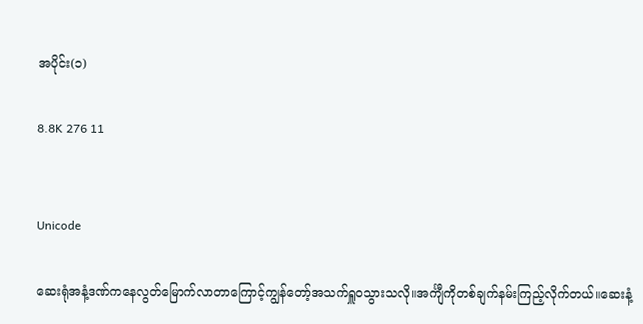အပိုင်း(၁)

8.8K 276 11


Unicode

ဆေးရုံအနံ့ဒဏ်ကနေလွတ်မြောက်လာတာကြောင့်ကျွန်တော့်အသက်ရှူဝသွားသလို။အင်္ကျီကိုတစ်ချက်နမ်းကြည့်လိုက်တယ်။ဆေးနံ့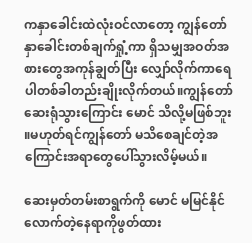ကနှာခေါင်းထဲလုံးဝင်လာတော့ ကျွန်တော်နှာခေါင်းတစ်ချက်ရှုံ့ကာ ရှိသမျှအဝတ်အစားတွေအကုန်ချွတ်ပြီး လျှော်လိုက်ကာရေပါတစ်ခါတည်းချိုးလိုက်တယ်။ကျွန်တော်ဆေးရုံသွားကြောင်း မောင် သိလို့မဖြစ်ဘူး ။မဟုတ်ရင်ကျွန်တော် မသိစေချင်တဲ့အကြောင်းအရာတွေပေါ်သွားလိမ့်မယ်။

ဆေးမှတ်တမ်းစာရွက်ကို မောင် မမြင်နိုင်လောက်တဲ့နေရာကိုဖွတ်ထား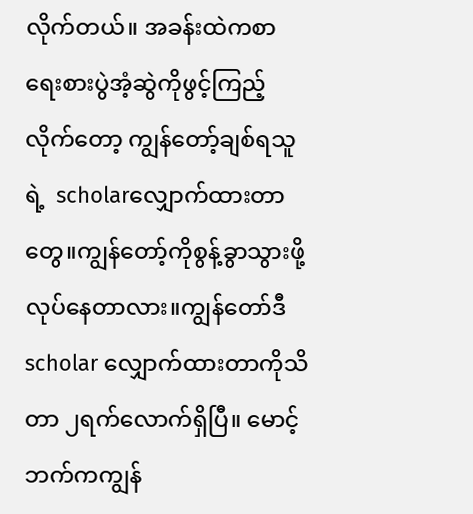လိုက်တယ်။ အခန်းထဲကစာရေးစားပွဲအံ့ဆွဲကိုဖွင့်ကြည့်လိုက်တော့ ကျွန်တော့်ချစ်ရသူရဲ့  scholarလျှောက်ထားတာတွေ။ကျွန်တော့်ကိုစွန့်ခွာသွားဖို့လုပ်နေတာလား။ကျွန်တော်ဒီscholar လျှောက်ထားတာကိုသိတာ ၂ရက်လောက်ရှိပြီ။ မောင့်ဘက်ကကျွန်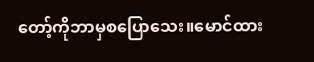တော့်ကိုဘာမှစပြောသေး။မောင်ထား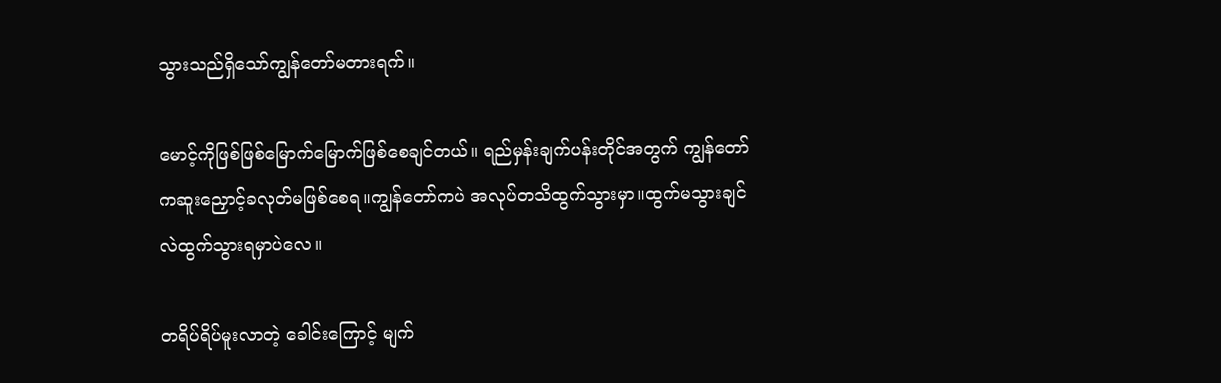သွားသည်ရှိသော်ကျွန်တော်မတားရက်။

မောင့်ကိုဖြစ်ဖြစ်မြောက်မြောက်ဖြစ်စေချင်တယ်။ ရည်မှန်းချက်ပန်းတိုင်အတွက် ကျွန်တော်ကဆူးညှောင့်ခလုတ်မဖြစ်စေရ။ကျွန်တော်ကပဲ အလုပ်တသိထွက်သွားမှာ။ထွက်မသွားချင်လဲထွက်သွားရမှာပဲလေ။

တရိပ်ရိပ်မူးလာတဲ့ ခေါင်းကြောင့် မျက်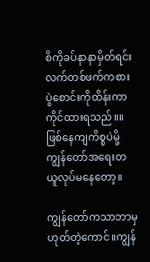စိကိုခပ်နာနာမှိတ်ရင်း လက်တစ်ဖက်ကစားပွဲစောင်းကိုထိန်းကာကိုင်ထားရသည်။။ ဖြစ်နေကျကိစ္စပဲမို့ကျွန်တော်အရေးတယူလုပ်မနေတော့။

ကျွန်တော်ကသာဘာမှဟုတ်တဲ့ကောင်။ကျွန်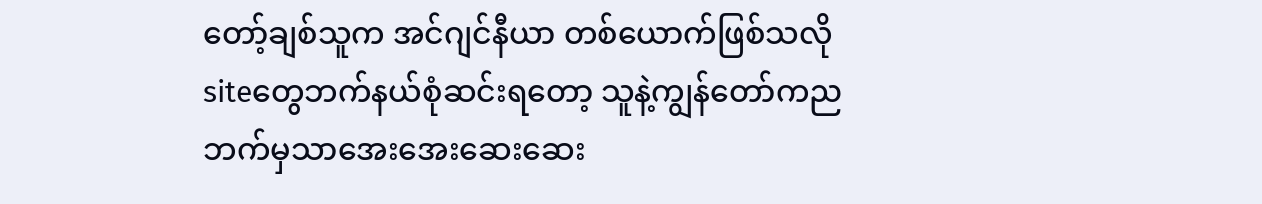တော့်ချစ်သူက အင်ဂျင်နီယာ တစ်ယောက်ဖြစ်သလို siteတွေဘက်နယ်စုံဆင်းရတော့ သူနဲ့ကျွန်တော်ကညဘက်မှသာအေးအေးဆေးဆေး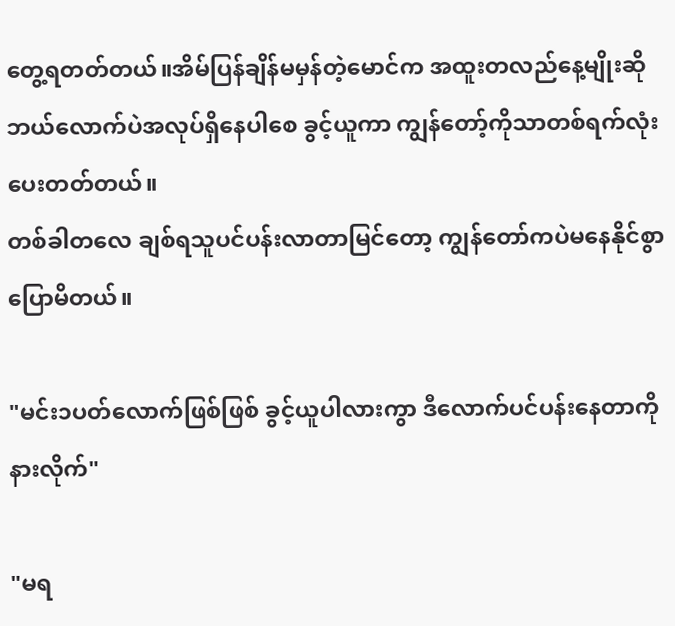တွေ့ရတတ်တယ်။အိမ်ပြန်ချိန်မမှန်တဲ့မောင်က အထူးတလည်နေ့မျိုးဆိုဘယ်လောက်ပဲအလုပ်ရှိနေပါစေ ခွင့်ယူကာ ကျွန်တော့်ကိုသာတစ်ရက်လုံးပေးတတ်တယ်။
တစ်ခါတလေ ချစ်ရသူပင်ပန်းလာတာမြင်တော့ ကျွန်တော်ကပဲမနေနိုင်စွာပြောမိတယ်။

"မင်း၁ပတ်လောက်ဖြစ်ဖြစ် ခွင့်ယူပါလားကွာ ဒီလောက်ပင်ပန်းနေတာကိုနားလိုက်"

"မရ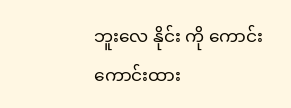ဘူးလေ နိုင်း ကို ကောင်းကောင်းထား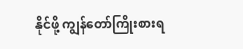နိုင်ဖို့ ကျွန်တော်ကြိုးစားရ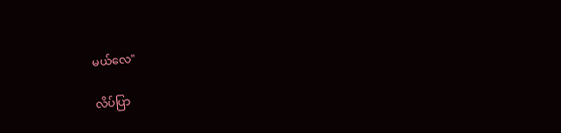မယ်လေ"

လိပ်ပြာ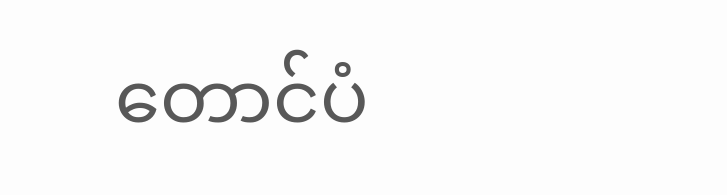တောင်ပံ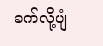ခက်လို့ပျံ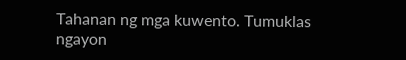Tahanan ng mga kuwento. Tumuklas ngayon